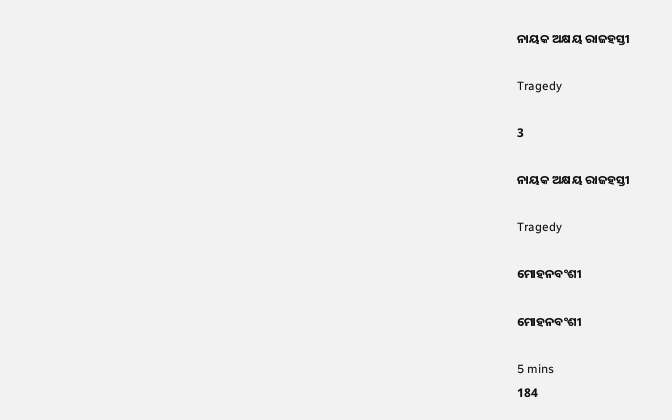ନାୟକ ଅକ୍ଷୟ ରାଜହସ୍ତୀ

Tragedy

3

ନାୟକ ଅକ୍ଷୟ ରାଜହସ୍ତୀ

Tragedy

ମୋହନବଂଶୀ

ମୋହନବଂଶୀ

5 mins
184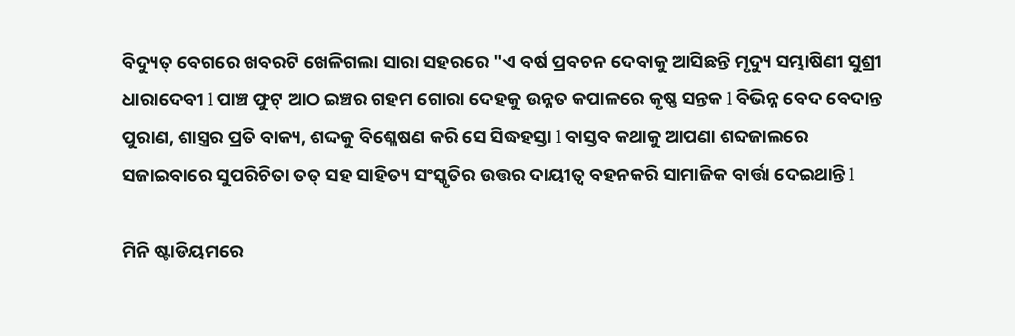ବିଦ୍ୟୁତ୍ ବେଗରେ ଖବରଟି ଖେଳିଗଲା ସାରା ସହରରେ "ଏ ବର୍ଷ ପ୍ରବଚନ ଦେବାକୁ ଆସିଛନ୍ତି ମୃଦ୍ୟୁ ସମ୍ଭାଷିଣୀ ସୁଶ୍ରୀ ଧାରାଦେବୀ l ପାଞ୍ଚ ଫୁଟ୍ ଆଠ ଇଞ୍ଚର ଗହମ ଗୋରା ଦେହକୁ ଉନ୍ନତ କପାଳରେ କୃଷ୍ଣ ସନ୍ତକ l ବିଭିନ୍ନ ବେଦ ବେଦାନ୍ତ ପୁରାଣ, ଶାସ୍ତ୍ରର ପ୍ରତି ବାକ୍ୟ, ଶଦ୍ଦକୁ ବିଶ୍ଳେଷଣ କରି ସେ ସିଦ୍ଧହସ୍ତା l ବାସ୍ତବ କଥାକୁ ଆପଣା ଶବ୍ଦଜାଲରେ ସଜାଇବାରେ ସୁପରିଚିତା ତତ୍ ସହ ସାହିତ୍ୟ ସଂସ୍କୃତିର ଉତ୍ତର ଦାୟୀତ୍ବ ବହନକରି ସାମାଜିକ ବାର୍ତ୍ତା ଦେଇଥାନ୍ତି l

ମିନି ଷ୍ଟାଡିୟମରେ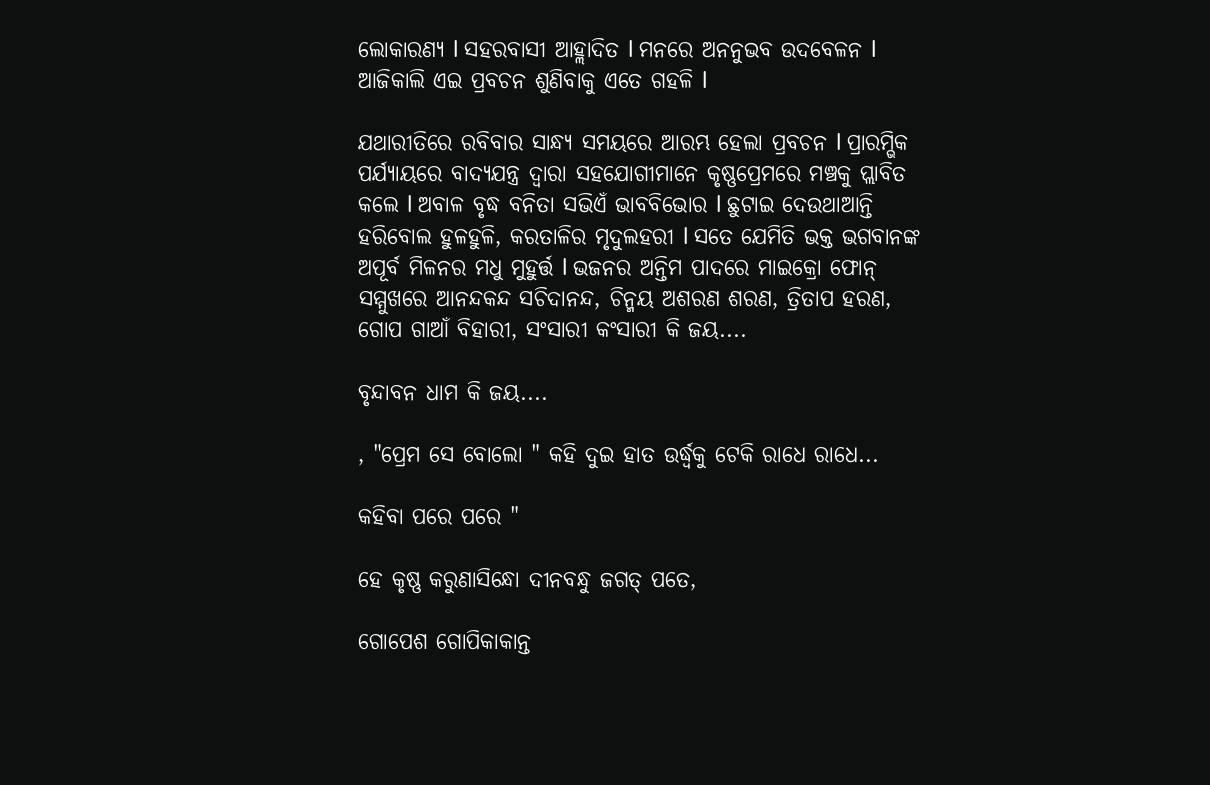ଲୋକାରଣ୍ୟ l ସହରବାସୀ ଆହ୍ଲାଦିତ l ମନରେ ଅନନୁଭବ ଉଦବେଳନ l ଆଜିକାଲି ଏଇ ପ୍ରବଚନ ଶୁଣିବାକୁ ଏତେ ଗହଳି l

ଯଥାରୀତିରେ ରବିବାର ସାନ୍ଧ୍ୟ ସମୟରେ ଆରମ୍ଭ ହେଲା ପ୍ରବଚନ l ପ୍ରାରମ୍ଭିକ ପର୍ଯ୍ୟାୟରେ ବାଦ୍ୟଯନ୍ତ୍ର ଦ୍ୱାରା ସହଯୋଗୀମାନେ କୃଷ୍ଣପ୍ରେମରେ ମଞ୍ଚକୁ ପ୍ଲାବିତ କଲେ l ଅବାଳ ବୃଦ୍ଧ ବନିତା ସଭିଏଁ ଭାବବିଭୋର l ଛୁଟାଇ ଦେଉଥାଆନ୍ତି ହରିବୋଲ ହୁଳହୁଳି, କରତାଳିର ମୃଦୁଲହରୀ l ସତେ ଯେମିତି ଭକ୍ତ ଭଗବାନଙ୍କ ଅପୂର୍ବ ମିଳନର ମଧୁ ମୁହୁର୍ତ୍ତ l ଭଜନର ଅନ୍ତିମ ପାଦରେ ମାଇକ୍ରୋ ଫୋନ୍ ସମ୍ମୁଖରେ ଆନନ୍ଦକନ୍ଦ ସଚିଦାନନ୍ଦ, ଚିନ୍ମୟ ଅଶରଣ ଶରଣ, ତ୍ରିତାପ ହରଣ, ଗୋପ ଗାଆଁ ବିହାରୀ, ସଂସାରୀ କଂସାରୀ କି ଜୟ....

ବୃନ୍ଦାବନ ଧାମ କି ଜୟ....

, "ପ୍ରେମ ସେ ବୋଲୋ " କହି ଦୁଇ ହାତ ଉର୍ଦ୍ଧ୍ୱକୁ ଟେକି ରାଧେ ରାଧେ...

କହିବା ପରେ ପରେ "

ହେ କୃଷ୍ଣ କରୁଣାସିନ୍ଧୋ ଦୀନବନ୍ଧୁ ଜଗତ୍ ପତେ,

ଗୋପେଶ ଗୋପିକାକାନ୍ତ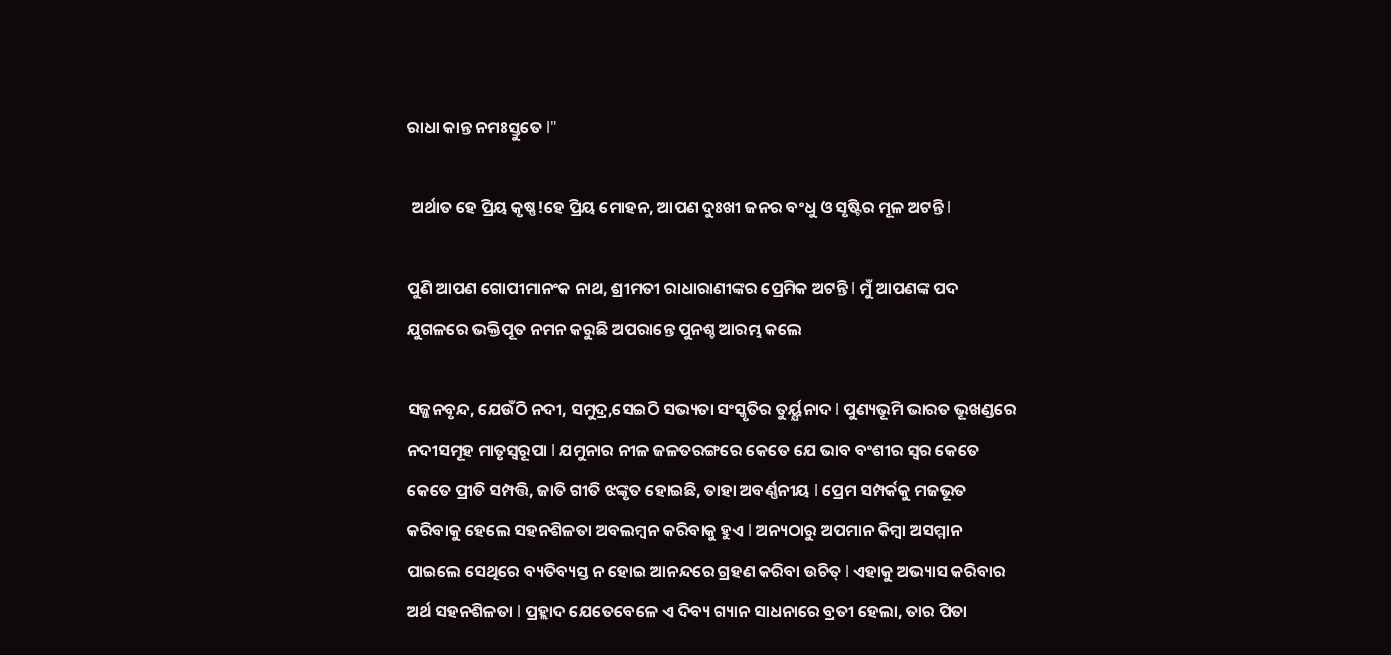ରାଧା କାନ୍ତ ନମଃସ୍ତୁତେ l"

 ଅର୍ଥାତ ହେ ପ୍ରିୟ କୃଷ୍ଣ!ହେ ପ୍ରିୟ ମୋହନ, ଆପଣ ଦୁଃଖୀ ଜନର ବଂଧୁ ଓ ସୃଷ୍ଟିର ମୂଳ ଅଟନ୍ତି l

ପୁଣି ଆପଣ ଗୋପୀମାନଂକ ନାଥ, ଶ୍ରୀମତୀ ରାଧାରାଣୀଙ୍କର ପ୍ରେମିକ ଅଟନ୍ତି l ମୁଁ ଆପଣଙ୍କ ପଦ ଯୁଗଳରେ ଭକ୍ତିପୂତ ନମନ କରୁଛି ଅପରାନ୍ତେ ପୁନଶ୍ଚ ଆରମ୍ଭ କଲେ

ସଜ୍ଜନବୃନ୍ଦ, ଯେଉଁଠି ନଦୀ, ସମୁଦ୍ର,ସେଇଠି ସଭ୍ୟତା ସଂସ୍କୃତିର ତୁର୍ୟ୍ଯନାଦ l ପୁଣ୍ୟଭୂମି ଭାରତ ଭୂଖଣ୍ଡରେ ନଦୀସମୂହ ମାତୃସ୍ୱରୂପା l ଯମୁନାର ନୀଳ ଜଳତରଙ୍ଗରେ କେତେ ଯେ ଭାବ ବଂଶୀର ସ୍ୱର କେତେ କେତେ ପ୍ରୀତି ସମ୍ପତ୍ତି, ଜାତି ଗୀତି ଝଙ୍କୃତ ହୋଇଛି, ତାହା ଅବର୍ଣ୍ଣନୀୟ l ପ୍ରେମ ସମ୍ପର୍କକୁ ମଜଭୂତ କରିବାକୁ ହେଲେ ସହନଶିଳତା ଅବଲମ୍ବନ କରିବାକୁ ହୁଏ l ଅନ୍ୟଠାରୁ ଅପମାନ କିମ୍ବା ଅସମ୍ମାନ ପାଇଲେ ସେଥିରେ ବ୍ୟତିବ୍ୟସ୍ତ ନ ହୋଇ ଆନନ୍ଦରେ ଗ୍ରହଣ କରିବା ଉଚିତ୍ l ଏହାକୁ ଅଭ୍ୟାସ କରିବାର ଅର୍ଥ ସହନଶିଳତା l ପ୍ରହ୍ଲାଦ ଯେତେବେଳେ ଏ ଦିବ୍ୟ ଗ୍ୟାନ ସାଧନାରେ ବ୍ରତୀ ହେଲା, ତାର ପିତା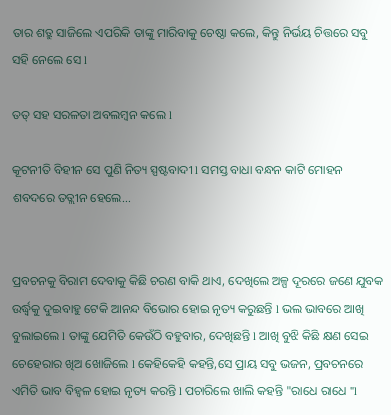ତାର ଶତ୍ରୁ ସାଜିଲେ ଏପରିକି ତାଙ୍କୁ ମାରିବାକୁ ଚେଷ୍ଠା କଲେ, କିନ୍ତୁ ନିର୍ଭୟ ଚିତ୍ତରେ ସବୁ ସହି ନେଲେ ସେ l

ତତ୍ ସହ ସରଳତା ଅବଲମ୍ବନ କଲେ l

କୂଟନୀତି ବିହୀନ ସେ ପୁଣି ନିତ୍ୟ ସ୍ପଷ୍ଟବାଦୀ l ସମସ୍ତ ବାଧା ବନ୍ଧନ କାଟି ମୋହନ ଶବଦରେ ତତ୍ଲୀନ ହେଲେ...


ପ୍ରବଚନକୁ ବିରାମ ଦେବାକୁ କିଛି ଚରଣ ବାକି ଥାଏ, ଦେଖିଲେ ଅଳ୍ପ ଦୂରରେ ଜଣେ ଯୁବକ ଉର୍ଦ୍ଧ୍ୱକୁ ଦୁଇବାହୁ ଟେକି ଆନନ୍ଦ ବିଭୋର ହୋଇ ନୃତ୍ୟ କରୁଛନ୍ତି l ଭଲ ଭାବରେ ଆଖି ବୁଲାଇଲେ l ତାଙ୍କୁ ଯେମିତି କେଉଁଠି ବହୁବାର, ଦେଖିଛନ୍ତି l ଆଖି ବୁଝି କିଛି କ୍ଷଣ ସେଇ ଚେହେରାର ଖିଅ ଖୋଜିଲେ l କେହିକେହି କହନ୍ତି,ସେ ପ୍ରାୟ ସବୁ ଭଜନ, ପ୍ରବଚନରେ ଏମିତି ଭାବ ବିହ୍ବଳ ହୋଇ ନୃତ୍ୟ କରନ୍ତି l ପଚାରିଲେ ଖାଲି କହନ୍ତି "ରାଧେ ରାଧେ "l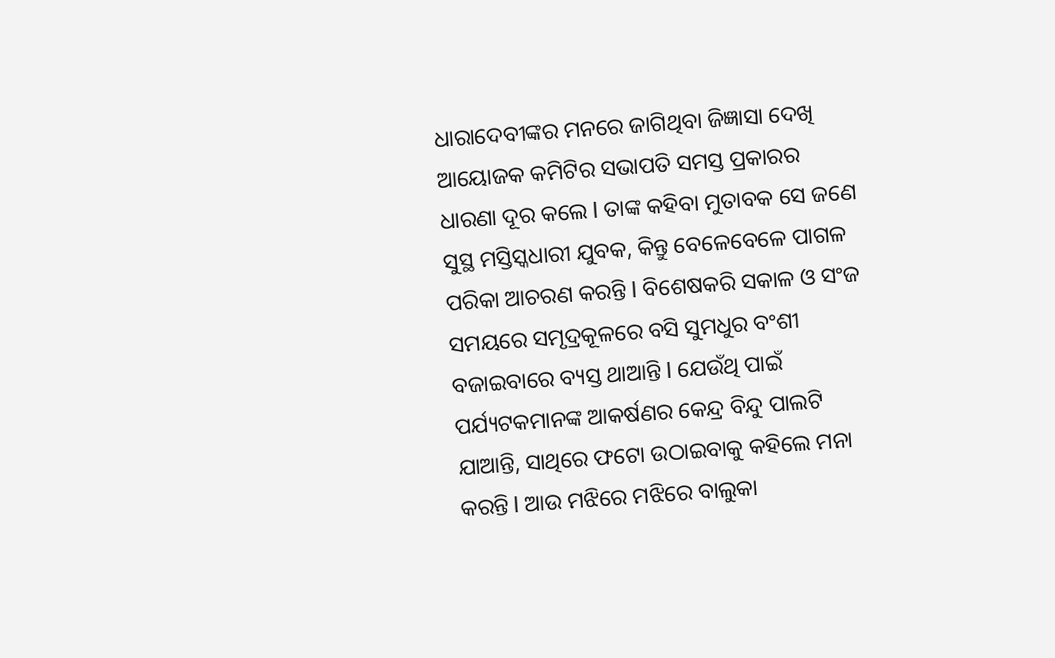ଧାରାଦେବୀଙ୍କର ମନରେ ଜାଗିଥିବା ଜିଜ୍ଞାସା ଦେଖି ଆୟୋଜକ କମିଟିର ସଭାପତି ସମସ୍ତ ପ୍ରକାରର ଧାରଣା ଦୂର କଲେ l ତାଙ୍କ କହିବା ମୁତାବକ ସେ ଜଣେ ସୁସ୍ଥ ମସ୍ତିସ୍କଧାରୀ ଯୁବକ, କିନ୍ତୁ ବେଳେବେଳେ ପାଗଳ ପରିକା ଆଚରଣ କରନ୍ତି l ବିଶେଷକରି ସକାଳ ଓ ସଂଜ ସମୟରେ ସମୃଦ୍ରକୂଳରେ ବସି ସୁମଧୁର ବଂଶୀ ବଜାଇବାରେ ବ୍ୟସ୍ତ ଥାଆନ୍ତି l ଯେଉଁଥି ପାଇଁ ପର୍ଯ୍ୟଟକମାନଙ୍କ ଆକର୍ଷଣର କେନ୍ଦ୍ର ବିନ୍ଦୁ ପାଲଟି ଯାଆନ୍ତି, ସାଥିରେ ଫଟୋ ଉଠାଇବାକୁ କହିଲେ ମନା କରନ୍ତି l ଆଉ ମଝିରେ ମଝିରେ ବାଲୁକା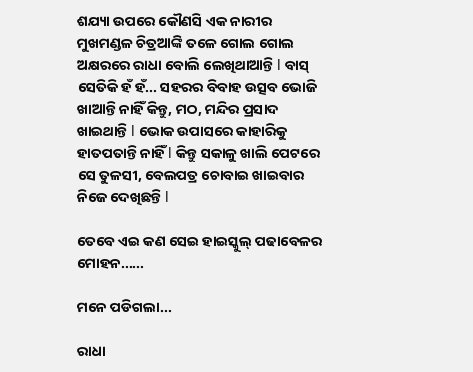ଶଯ୍ୟା ଉପରେ କୌଣସି ଏକ ନାରୀର ମୁଖମଣ୍ଡଳ ଚିତ୍ରଆଙ୍କି ତଳେ ଗୋଲ ଗୋଲ ଅକ୍ଷରରେ ରାଧା ବୋଲି ଲେଖିଥାଆନ୍ତି l ବାସ୍ ସେତିକି ହଁ ହଁ... ସହରର ବିବାହ ଉତ୍ସବ ଭୋଜି ଖାଆନ୍ତି ନାହିଁ କିନ୍ତୁ, ମଠ, ମନ୍ଦିର ପ୍ରସାଦ ଖାଇଥାନ୍ତି l ଭୋକ ଉପାସରେ କାହାରିକୁ ହାତପତାନ୍ତି ନାହିଁ l କିନ୍ତୁ ସକାଳୁ ଖାଲି ପେଟରେ ସେ ତୁଳସୀ, ବେଲପତ୍ର ଚୋବାଇ ଖାଇବାର ନିଜେ ଦେଖିଛନ୍ତି l

ତେବେ ଏଇ କଣ ସେଇ ହାଇସ୍କୁଲ୍ ପଢାବେଳର ମୋହନ......

ମନେ ପଡିଗଲା...

ରାଧା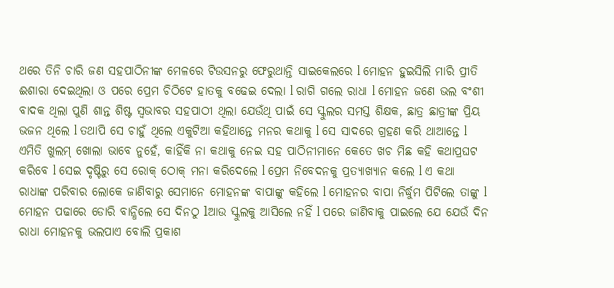ଥରେ ତିନି ଚାରି ଜଣ ସହପାଠିନୀଙ୍କ ମେଳରେ ଟିଉସନରୁ ଫେରୁଥାନ୍ତି ସାଇକେଲରେ l ମୋହନ ହୁଇସିଲି ମାରି ପ୍ରୀତି ଈଶାରା ଦେଇଥିଲା ଓ ପରେ ପ୍ରେମ ଚିଠିଟେ ହାତକୁ ବଢେଇ ଦେଲା l ରାଗି ଗଲେ ରାଧା l ମୋହନ ଜଣେ ଭଲ ବଂଶୀ ବାଦକ ଥିଲା ପୁଣି ଶାନ୍ତ ଶିଷ୍ଟ ସ୍ଵଭାବର ସହପାଠୀ ଥିଲା ଯେଉଁଥି ପାଇଁ ସେ ସ୍କୁଲର ସମସ୍ତ ଶିକ୍ଷକ, ଛାତ୍ର ଛାତ୍ରୀଙ୍କ ପ୍ରିୟ ଭଜନ ଥିଲେ l ତଥାପି ସେ ଚାହୁଁ ଥିଲେ ଏକୁଟିଆ କହିଥାନ୍ତେ ମନର କଥାକୁ l ସେ ସାଦରେ ଗ୍ରହଣ କରି ଥାଆନ୍ତେ l ଏମିତି ଖୁଲମ୍ ଖୋଲା ଭାବେ ନୁହେଁ, କାହିଁକି ନା କଥାକୁ ନେଇ ସହ ପାଠିନୀମାନେ କେତେ ଖଚ ମିଛ କହି କଥାପ୍ରଘଟ କରିବେ l ସେଇ ଦୃଷ୍ଟିରୁ ସେ ରୋକ୍ ଠୋକ୍ ମନା କରିଦେଲେ l ପ୍ରେମ ନିବେଦନକୁ ପ୍ରତ୍ୟାଖ୍ୟାନ କଲେ l ଏ କଥା ରାଧାଙ୍କ ପରିବାର ଲୋକେ ଜାଣିବାରୁ ସେମାନେ ମୋହନଙ୍କ ବାପାଙ୍କୁ କହିଲେ l ମୋହନର ବାପା ନିର୍ଦ୍ଧୁମ ପିଟିଲେ ତାଙ୍କୁ l ମୋହନ ପଢାରେ ଡୋରି ବାନ୍ଧିଲେ ସେ ଦିନଠୁ lଆଉ ସ୍କୁଲକୁ ଆସିଲେ ନହିଁ l ପରେ ଜାଣିବାକୁ ପାଇଲେ ଯେ ଯେଉଁ ଦିନ ରାଧା ମୋହନକୁ ଭଲପାଏ ବୋଲି ପ୍ରକାଶ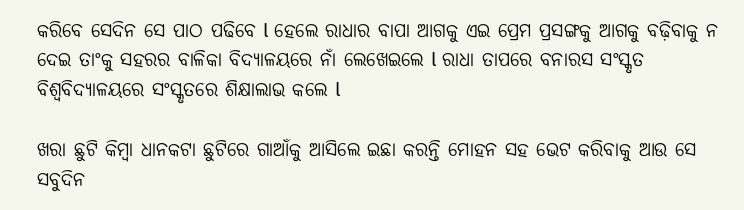କରିବେ ସେଦିନ ସେ ପାଠ ପଢିବେ l ହେଲେ ରାଧାର ବାପା ଆଗକୁ ଏଇ ପ୍ରେମ ପ୍ରସଙ୍ଗକୁ ଆଗକୁ ବଢ଼ିବାକୁ ନ ଦେଇ ତାଂକୁ ସହରର ବାଳିକା ବିଦ୍ୟାଳୟରେ ନାଁ ଲେଖେଇଲେ l ରାଧା ତାପରେ ବନାରସ ସଂସ୍କୃତ ବିଶ୍ୱବିଦ୍ୟାଳୟରେ ସଂସ୍କୃତରେ ଶିକ୍ଷାଲାଭ କଲେ l

ଖରା ଛୁଟି କିମ୍ବା ଧାନକଟା ଛୁଟିରେ ଗାଆଁକୁ ଆସିଲେ ଇଛା କରନ୍ତି ମୋହନ ସହ ଭେଟ କରିବାକୁ ଆଉ ସେ ସବୁଦିନ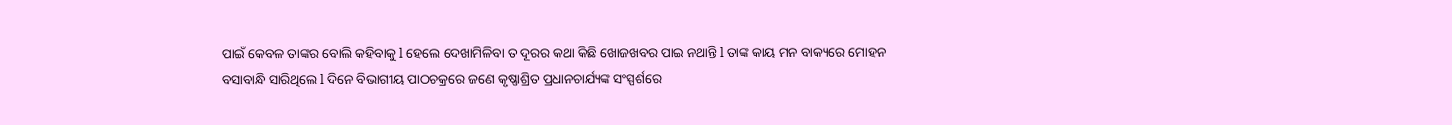ପାଇଁ କେବଳ ତାଙ୍କର ବୋଲି କହିବାକୁ l ହେଲେ ଦେଖାମିଳିବା ତ ଦୂରର କଥା କିଛି ଖୋଜଖବର ପାଇ ନଥାନ୍ତି l ତାଙ୍କ କାୟ ମନ ବାକ୍ୟରେ ମୋହନ ବସାବାନ୍ଧି ସାରିଥିଲେ l ଦିନେ ବିଭାଗୀୟ ପାଠଚକ୍ରରେ ଜଣେ କୃଷ୍ଣାଶ୍ରିତ ପ୍ରଧାନଚାର୍ଯ୍ୟଙ୍କ ସଂସ୍ପର୍ଶରେ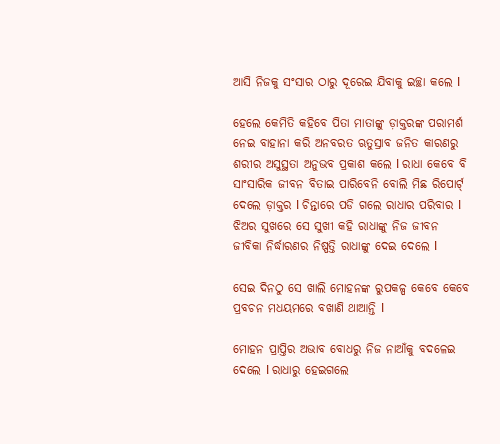ଆସି ନିଜକୁ ସଂସାର ଠାରୁ ଦୂରେଇ ଯିବାକୁ ଇଚ୍ଛା କଲେ l

ହେଲେ କେମିତି କହିବେ ପିତା ମାତାଙ୍କୁ ଡ଼ାକ୍ତରଙ୍କ ପରାମର୍ଶ ନେଇ ବାହାନା କରି ଅନବରତ ଋତୁସ୍ରାବ ଜନିତ କାରଣରୁ ଶରୀର ଅସୁସ୍ଥତା ଅନୁଭବ ପ୍ରକାଶ କଲେ l ରାଧା କେବେ ବି ସାଂସାରିକ ଜୀବନ ବିତାଇ ପାରିବେନି ବୋଲି ମିଛ ରିପୋର୍ଟ୍ ଦେଲେ ଡ଼ାକ୍ତର l ଚିନ୍ତାରେ ପଡି ଗଲେ ରାଧାର ପରିବାର l ଝିଅର ସୁଖରେ ସେ ସୁଖୀ କହି ରାଧାଙ୍କୁ ନିଜ ଜୀବନ ଜୀବିକା ନିର୍ଦ୍ଧାରଣର ନିଷ୍ପତ୍ତି ରାଧାଙ୍କୁ ଦେଇ ଦେଲେ l

ସେଇ ଦିନଠୁ ସେ ଖାଲି ମୋହନଙ୍କ ରୁପକଳ୍ପ କେବେ କେବେ ପ୍ରବଚନ ମଧୟମରେ ବଖାଣି ଥାଆନ୍ତି l

ମୋହନ ପ୍ରାପ୍ତିର ଅଭାବ ବୋଧରୁ ନିଜ ନାଆଁକୁ ବଦଳେଇ ଦେଲେ l ରାଧାରୁ ହେଇଗଲେ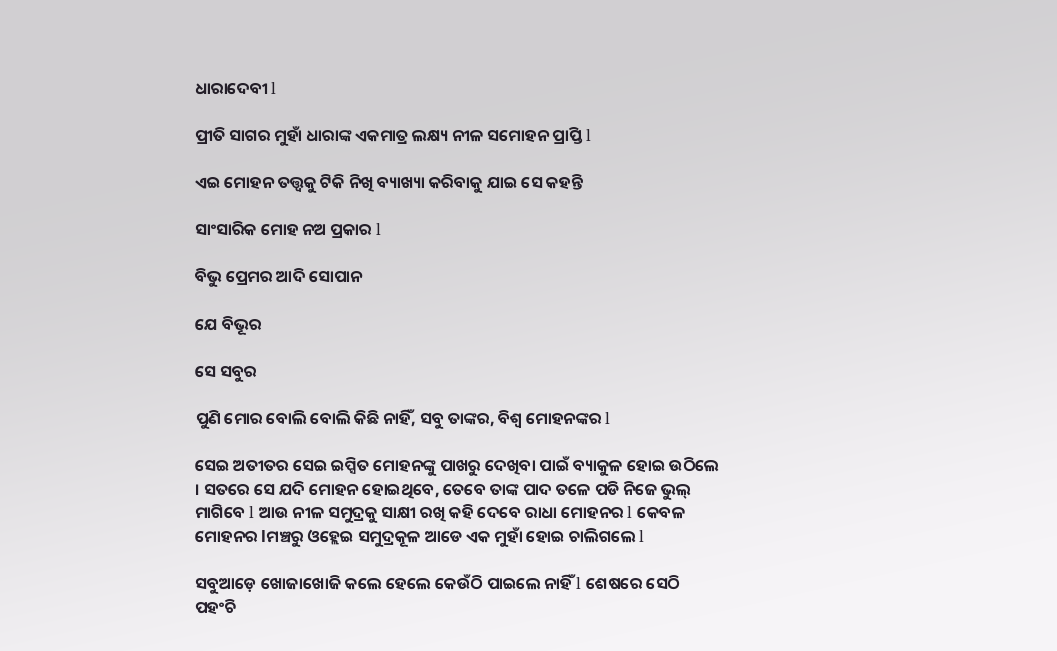ଧାରାଦେବୀ l

ପ୍ରୀତି ସାଗର ମୁହାଁ ଧାରାଙ୍କ ଏକମାତ୍ର ଲକ୍ଷ୍ୟ ନୀଳ ସମୋହନ ପ୍ରାପ୍ତି l

ଏଇ ମୋହନ ତତ୍ତ୍ଵକୁ ଟିକି ନିଖି ବ୍ୟାଖ୍ୟା କରିବାକୁ ଯାଇ ସେ କହନ୍ତି

ସାଂସାରିକ ମୋହ ନଅ ପ୍ରକାର l

ବିଭୁ ପ୍ରେମର ଆଦି ସୋପାନ

ଯେ ବିଭୂର

ସେ ସବୁର

ପୁଣି ମୋର ବୋଲି ବୋଲି କିଛି ନାହିଁ, ସବୁ ତାଙ୍କର, ବିଶ୍ୱ ମୋହନଙ୍କର l

ସେଇ ଅତୀତର ସେଇ ଇପ୍ସିତ ମୋହନଙ୍କୁ ପାଖରୁ ଦେଖିବା ପାଇଁ ବ୍ୟାକୁଳ ହୋଇ ଉଠିଲେ । ସତରେ ସେ ଯଦି ମୋହନ ହୋଇଥିବେ, ତେବେ ତାଙ୍କ ପାଦ ତଳେ ପଡି ନିଜେ ଭୁଲ୍ ମାଗିବେ l ଆଉ ନୀଳ ସମୁଦ୍ରକୁ ସାକ୍ଷୀ ରଖି କହି ଦେବେ ରାଧା ମୋହନର l କେବଳ ମୋହନର lମଞ୍ଚରୁ ଓହ୍ଲେଇ ସମୁଦ୍ରକୂଳ ଆଡେ ଏକ ମୁହାଁ ହୋଇ ଚାଲିଗଲେ l

ସବୁଆଡ଼େ ଖୋଜାଖୋଜି କଲେ ହେଲେ କେଉଁଠି ପାଇଲେ ନାହିଁ l ଶେଷରେ ସେଠି ପହଂଚି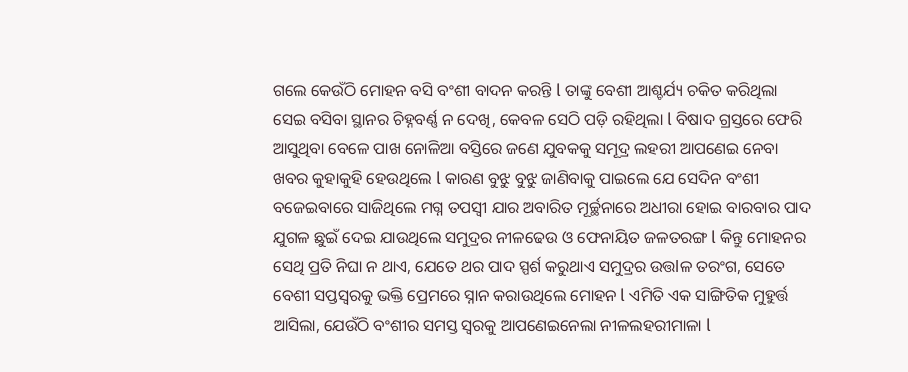ଗଲେ କେଉଁଠି ମୋହନ ବସି ବଂଶୀ ବାଦନ କରନ୍ତି l ତାଙ୍କୁ ବେଶୀ ଆଶ୍ଚର୍ଯ୍ୟ ଚକିତ କରିଥିଲା ସେଇ ବସିବା ସ୍ଥାନର ଚିହ୍ନବର୍ଣ୍ଣ ନ ଦେଖି, କେବଳ ସେଠି ପଡ଼ି ରହିଥିଲା l ବିଷାଦ ଗ୍ରସ୍ତରେ ଫେରି ଆସୁଥିବା ବେଳେ ପାଖ ନୋଳିଆ ବସ୍ତିରେ ଜଣେ ଯୁବକକୁ ସମୂଦ୍ର ଲହରୀ ଆପଣେଇ ନେବା ଖବର କୁହାକୁହି ହେଉଥିଲେ l କାରଣ ବୁଝୁ ବୁଝୁ ଜାଣିବାକୁ ପାଇଲେ ଯେ ସେଦିନ ବଂଶୀ ବଜେଇବାରେ ସାଜିଥିଲେ ମଗ୍ନ ତପସ୍ୱୀ ଯାର ଅବାରିତ ମୂର୍ଚ୍ଛନାରେ ଅଧୀରା ହୋଇ ବାରବାର ପାଦ ଯୁଗଳ ଛୁଇଁ ଦେଇ ଯାଉଥିଲେ ସମୁଦ୍ରର ନୀଳଢେଉ ଓ ଫେନାୟିତ ଜଳତରଙ୍ଗ l କିନ୍ତୁ ମୋହନର ସେଥି ପ୍ରତି ନିଘା ନ ଥାଏ, ଯେତେ ଥର ପାଦ ସ୍ପର୍ଶ କରୁଥାଏ ସମୁଦ୍ରର ଉତ୍ତlଳ ତରଂଗ, ସେତେ ବେଶୀ ସପ୍ତସ୍ଵରକୁ ଭକ୍ତି ପ୍ରେମରେ ସ୍ନାନ କରାଉଥିଲେ ମୋହନ l ଏମିତି ଏକ ସାଙ୍ଗିତିକ ମୁହୁର୍ତ୍ତ ଆସିଲା, ଯେଉଁଠି ବଂଶୀର ସମସ୍ତ ସ୍ଵରକୁ ଆପଣେଇନେଲା ନୀଳଲହରୀମାଳା l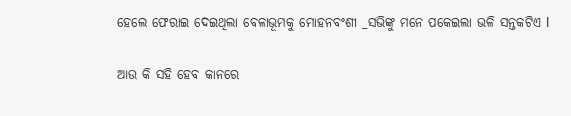ହେଲେ ଫେରାଇ ଦେଇଥିଲା ବେଳାଭୂମକୁ ମୋହନବଂଶୀ _ସଭିଙ୍କୁ ମନେ ପକେଇଲା ଭଳି ସନ୍ତକଟିଏ l

ଆଉ କି ସହି ହେବ କାନରେ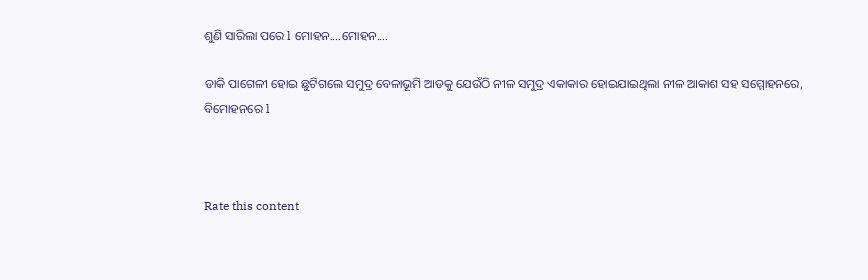ଶୁଣି ସାରିଲା ପରେ l ମୋହନ....ମୋହନ....

ଡାକି ପାଗେଳୀ ହୋଇ ଛୁଟିଗଲେ ସମୁଦ୍ର ବେଳାଭୂମି ଆଡକୁ ଯେଉଁଠି ନୀଳ ସମୁଦ୍ର ଏକାକାର ହୋଇଯାଇଥିଲା ନୀଳ ଆକାଶ ସହ ସମ୍ମୋହନରେ, ବିମୋହନରେ l



Rate this content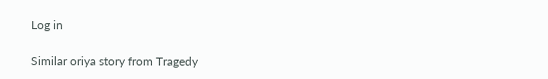Log in

Similar oriya story from Tragedy